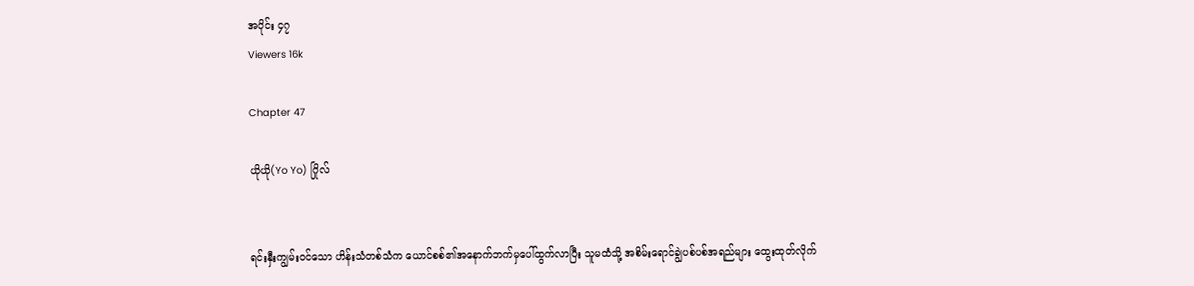အပိုင်း ၄၇
Viewers 16k

Chapter 47

ယိုယို(Yo Yo) ဂြိုလ်


ရင်းနှီးကျွမ်းဝင်သော ဟိန်းသံတစ်သံက ယောင်စစ်၏အနောက်ဘက်မှပေါ်ထွက်လာပြီး သူမထံသို့ အစိမ်းရောင်ချွဲပစ်ပစ်အရည်များ ထွေးထုတ်လိုက်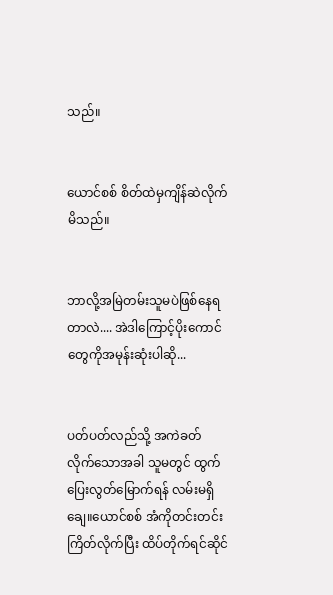သည်။


ယောင်စစ် စိတ်ထဲမှကျိန်ဆဲလိုက်မိသည်။


ဘာလို့အမြဲတမ်းသူမပဲဖြစ်နေရတာလဲ.... အဲဒါကြောင့်ပိုးကောင်တွေကိုအမုန်းဆုံးပါဆို...


ပတ်ပတ်လည်သို့ အကဲခတ်လိုက်သောအခါ သူမတွင် ထွက်ပြေးလွတ်မြောက်ရန် လမ်းမရှိချေ။ယောင်စစ် အံကိုတင်းတင်းကြိတ်လိုက်ပြီး ထိပ်တိုက်ရင်ဆိုင်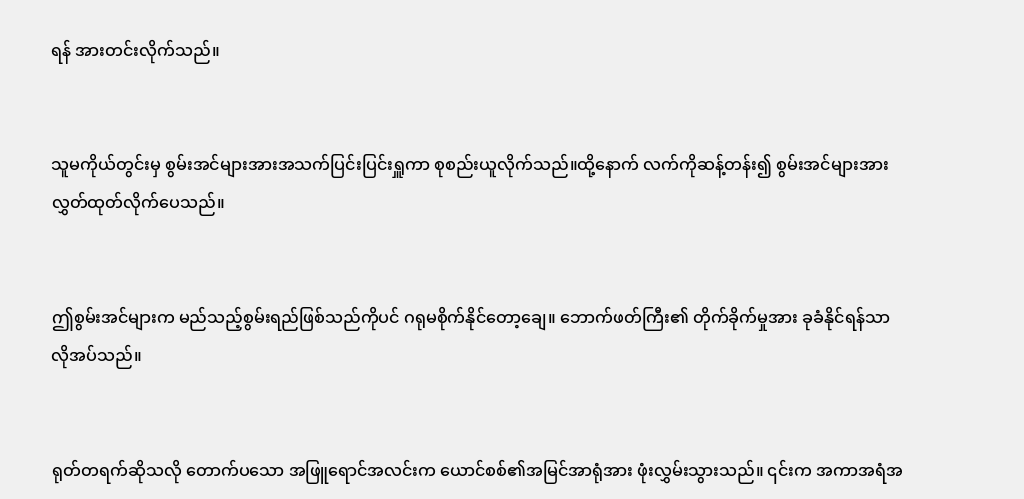ရန် အားတင်းလိုက်သည်။


သူမကိုယ်တွင်းမှ စွမ်းအင်များအားအသက်ပြင်းပြင်းရှူကာ စုစည်းယူလိုက်သည်။ထို့နောက် လက်ကိုဆန့်တန်း၍ စွမ်းအင်များအား လွှတ်ထုတ်လိုက်ပေသည်။


ဤစွမ်းအင်များက မည်သည့်စွမ်းရည်ဖြစ်သည်ကိုပင် ဂရုမစိုက်နိုင်တော့ချေ။ ဘောက်ဖတ်ကြီး၏ တိုက်ခိုက်မှုအား ခုခံနိုင်ရန်သာ လိုအပ်သည်။


ရုတ်တရက်ဆိုသလို တောက်ပသော အဖြူရောင်အလင်းက ယောင်စစ်၏အမြင်အာရုံအား ဖုံးလွှမ်းသွားသည်။ ၎င်းက အကာအရံအ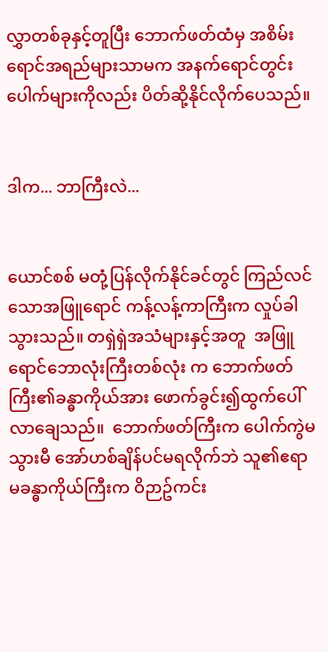လွှာတစ်ခုနှင့်တူပြီး ဘောက်ဖတ်ထံမှ အစိမ်းရောင်အရည်များသာမက အနက်ရောင်တွင်းပေါက်များကိုလည်း ပိတ်ဆို့နိုင်လိုက်ပေသည်။


ဒါက... ဘာကြီးလဲ...


ယောင်စစ် မတုံ့ပြန်လိုက်နိုင်ခင်တွင် ကြည်လင်သောအဖြူရောင် ကန့်လန့်ကာကြီးက လှုပ်ခါသွားသည်။ တရှဲရှဲအသံများနှင့်အတူ  အဖြူရောင်ဘောလုံးကြီးတစ်လုံး က ဘောက်ဖတ်ကြီး၏ခန္ဓာကိုယ်အား ဖောက်ခွင်း၍ထွက်ပေါ်လာချေသည်။  ဘောက်ဖတ်ကြီးက ပေါက်ကွဲမသွားမီ အော်ဟစ်ချိန်ပင်မရလိုက်ဘဲ သူ၏ဧရာမခန္ဓာကိုယ်ကြီးက ဝိဉာဥ်ကင်း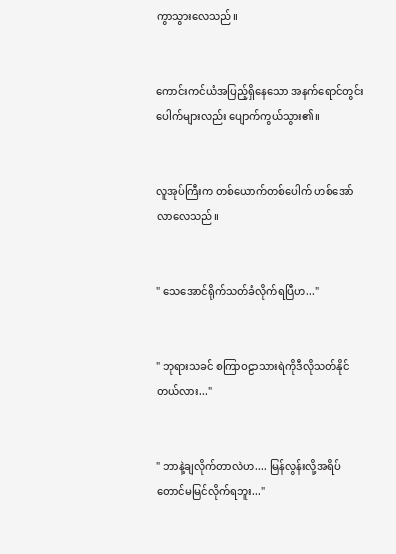ကွာသွားလေသည်။


ကောင်းကင်ယံအပြည့်ရှိနေသော အနက်ရောင်တွင်းပေါက်များလည်း ပျောက်ကွယ်သွား၏။


လူအုပ်ကြီးက တစ်ယောက်တစ်ပေါက် ဟစ်အော်လာလေသည်။


" သေအောင်ရိုက်သတ်ခံလိုက်ရပြီဟ..."


" ဘုရားသခင် စကြာဝဠာသားရဲကိုဒီလိုသတ်နိုင်တယ်လား..."


" ဘာနဲ့ချလိုက်တာလဲဟ.... မြန်လွန်းလို့အရိပ်တောင်မမြင်လိုက်ရဘူး..."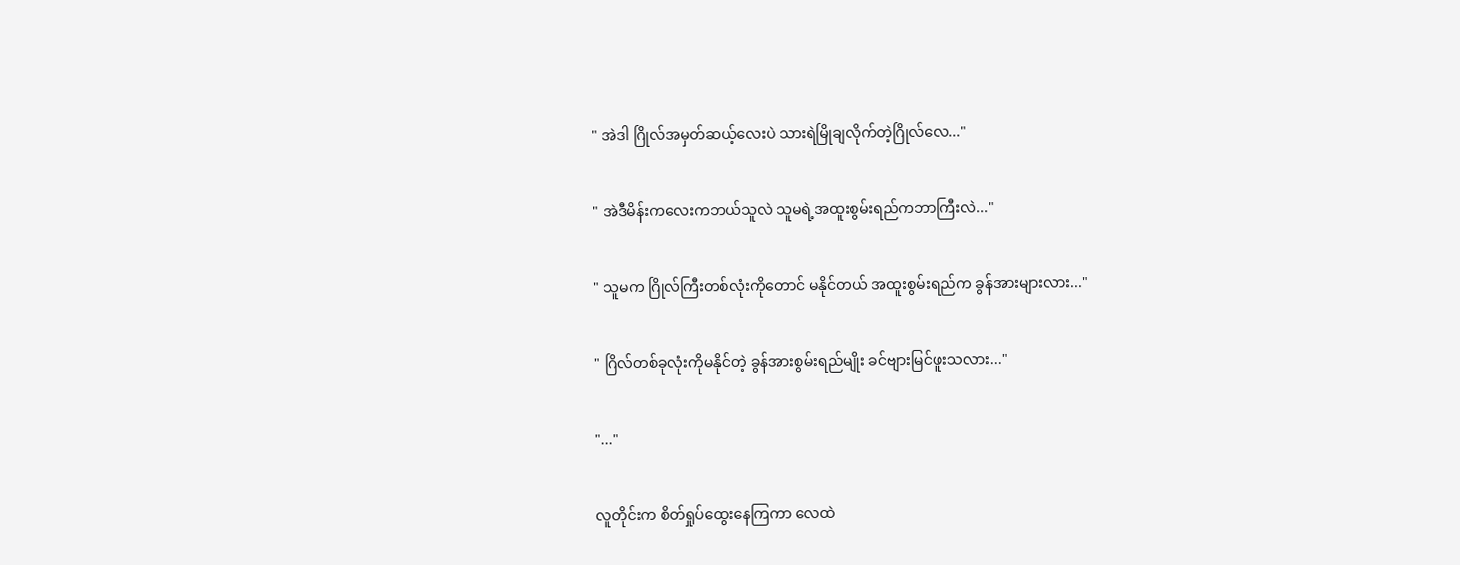" အဲဒါ ဂြိုလ်အမှတ်ဆယ့်လေးပဲ သားရဲမြိုချလိုက်တဲ့ဂြိုလ်လေ..."


" အဲဒီမိန်းကလေးကဘယ်သူလဲ သူမရဲ့အထူးစွမ်းရည်ကဘာကြီးလဲ..."


" သူမက ဂြိုလ်ကြီးတစ်လုံးကိုတောင် မနိုင်တယ် အထူးစွမ်းရည်က ခွန်အားများလား..."


" ဂြိလ်တစ်ခုလုံးကိုမနိုင်တဲ့ ခွန်အားစွမ်းရည်မျိုး ခင်ဗျားမြင်ဖူးသလား..."


"..."


လူတိုင်းက စိတ်ရှုပ်ထွေးနေကြကာ လေထဲ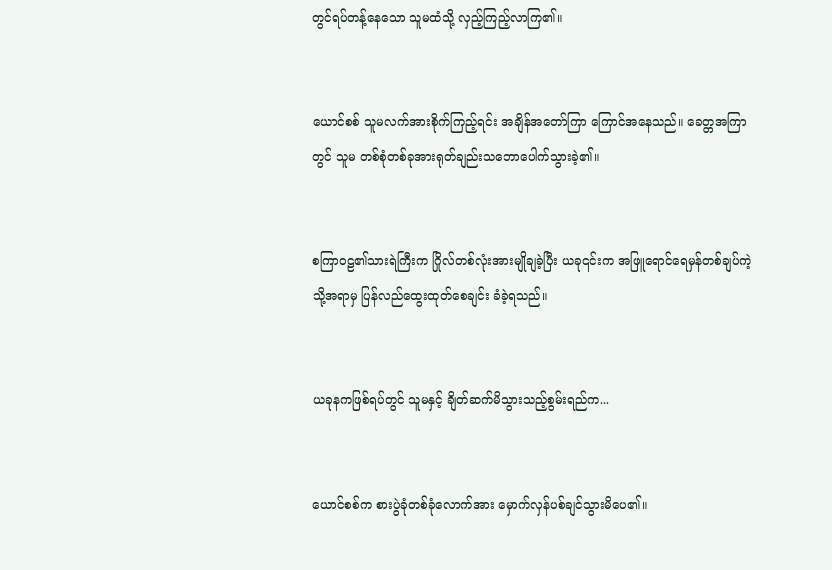တွင်ရပ်တန့်နေသော သူမထံသို့ လှည့်ကြည့်လာကြ၏။


ယောင်စစ် သူမလက်အားစိုက်ကြည့်ရင်း အချိန်အတော်ကြာ ကြောင်အနေသည်။ ခေတ္တအကြာတွင် သူမ တစ်စုံတစ်ခုအားရုတ်ချည်းသဘောပေါက်သွားခဲ့၏။


စကြာဝဠ၏သားရဲကြီးက ဂြိုလ်တစ်လုံးအားမျိုချခဲ့ပြီး ယခု၎င်းက အဖြူရောင်ရေမှန်တစ်ချပ်ကဲ့သို့အရာမှ ပြန်လည်ထွေးထုတ်စေချင်း ခံခဲ့ရသည်။


ယခုနကဖြစ်ရပ်တွင် သူမနှင့် ချိတ်ဆက်မိသွားသည့်စွမ်းရည်က...


ယောင်စစ်က စားပွဲခုံတစ်ခုံလောက်အား မှောက်လှန်ပစ်ချင်သွားမိပေ၏။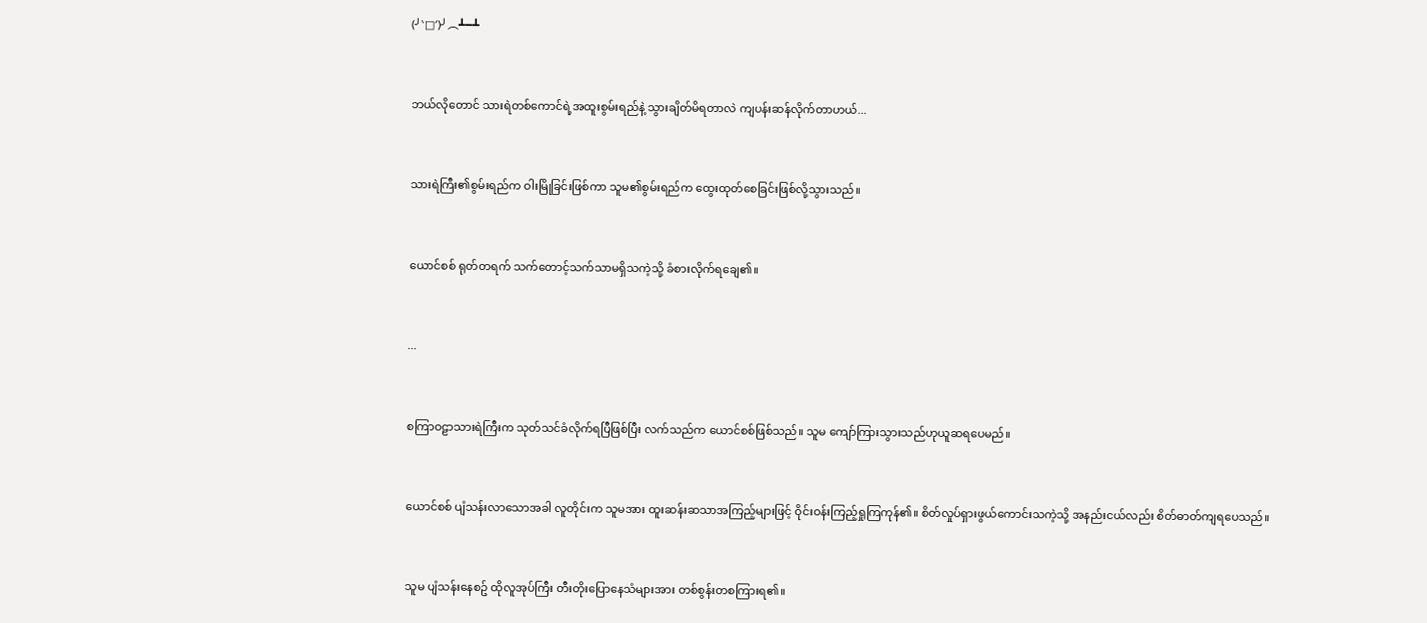(╯‵□′)╯︵┻━┻


ဘယ်လိုတောင် သားရဲတစ်ကောင်ရဲ့အထူးစွမ်းရည်နဲ့ သွားချိတ်မိရတာလဲ ကျပန်းဆန်လိုက်တာဟယ်...


သားရဲကြီး၏စွမ်းရည်က ဝါးမြိုခြင်းဖြစ်ကာ သူမ၏စွမ်းရည်က ထွေးထုတ်စေခြင်းဖြစ်လို့သွားသည်။


ယောင်စစ် ရုတ်တရက် သက်တောင့်သက်သာမရှိသကဲ့သို့ ခံစားလိုက်ရချေ၏။


...


စကြာဝဠာသားရဲကြီးက သုတ်သင်ခံလိုက်ရပြီဖြစ်ပြီး လက်သည်က ယောင်စစ်ဖြစ်သည်။ သူမ ကျော်ကြားသွားသည်ဟုယူဆရပေမည်။


ယောင်စစ် ပျံသန်းလာသောအခါ လူတိုင်းက သူမအား ထူးဆန်းဆသာအကြည့်များဖြင့် ဝိုင်းဝန်းကြည့်ရှုကြကုန်၏။ စိတ်လှုပ်ရှားဖွယ်ကောင်းသကဲ့သို့ အနည်းငယ်လည်း စိတ်ဓာတ်ကျရပေသည်။


သူမ ပျံသန်းနေစဥ် ထိုလူအုပ်ကြီး တီးတိုးပြောနေသံများအား တစ်စွန်းတစကြားရ၏။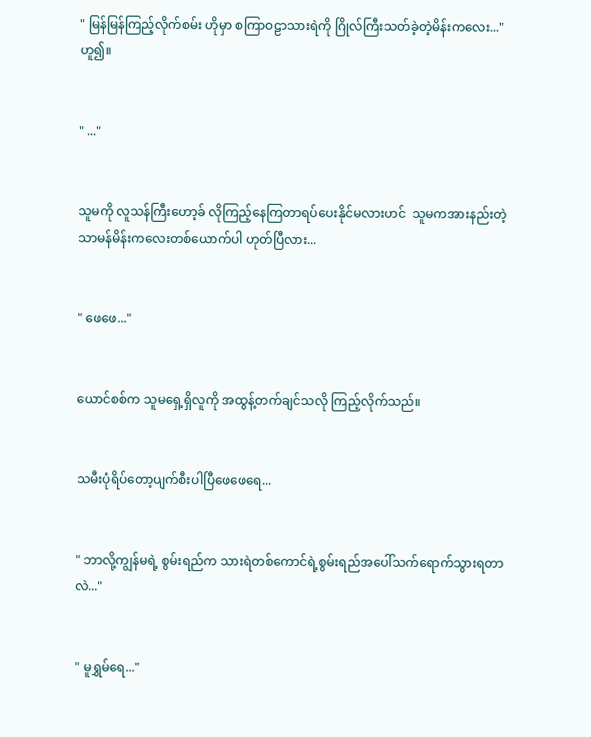" မြန်မြန်ကြည့်လိုက်စမ်း ဟိုမှာ စကြာဝဠာသားရဲကို ဂြိုလ်ကြီးသတ်ခဲ့တဲ့မိန်းကလေး..." ဟူ၍။


" ..."


သူမကို လူသန်ကြီးဟော့ခ် လိုကြည့်နေကြတာရပ်ပေးနိုင်မလားဟင်  သူမကအားနည်းတဲ့ သာမန်မိန်းကလေးတစ်ယောက်ပါ ဟုတ်ပြီလား...


" ဖေဖေ..."


ယောင်စစ်က သူမရှေ့ရှိလူကို အထွန့်တက်ချင်သလို ကြည့်လိုက်သည်။


သမီးပုံရိပ်တော့ပျက်စီးပါပြီဖေဖေရေ...


" ဘာလို့ကျွန်မရဲ့ စွမ်းရည်က သားရဲတစ်ကောင်ရဲ့စွမ်းရည်အပေါ်သက်ရောက်သွားရတာလဲ..."


" မူရွှမ်ရေ..."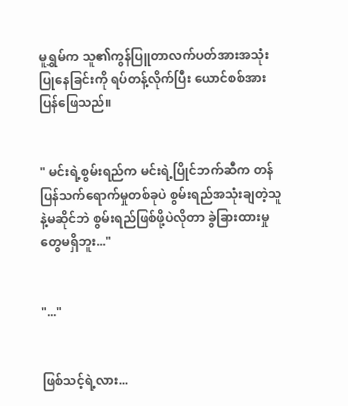မူရွှမ်က သူ၏ကွန်ပြူတာလက်ပတ်အားအသုံးပြုနေခြင်းကို ရပ်တန့်လိုက်ပြီး ယောင်စစ်အား ပြန်ဖြေသည်။


" မင်းရဲ့စွမ်းရည်က မင်းရဲ့ပြိုင်ဘက်ဆီက တန်ပြန်သက်ရောက်မှုတစ်ခုပဲ စွမ်းရည်အသုံးချတဲ့သူနဲ့မဆိုင်ဘဲ စွမ်းရည်ဖြစ်ဖို့ပဲလိုတာ ခွဲခြားထားမှုတွေမရှိဘူး..."


"..."


ဖြစ်သင့်ရဲ့လား...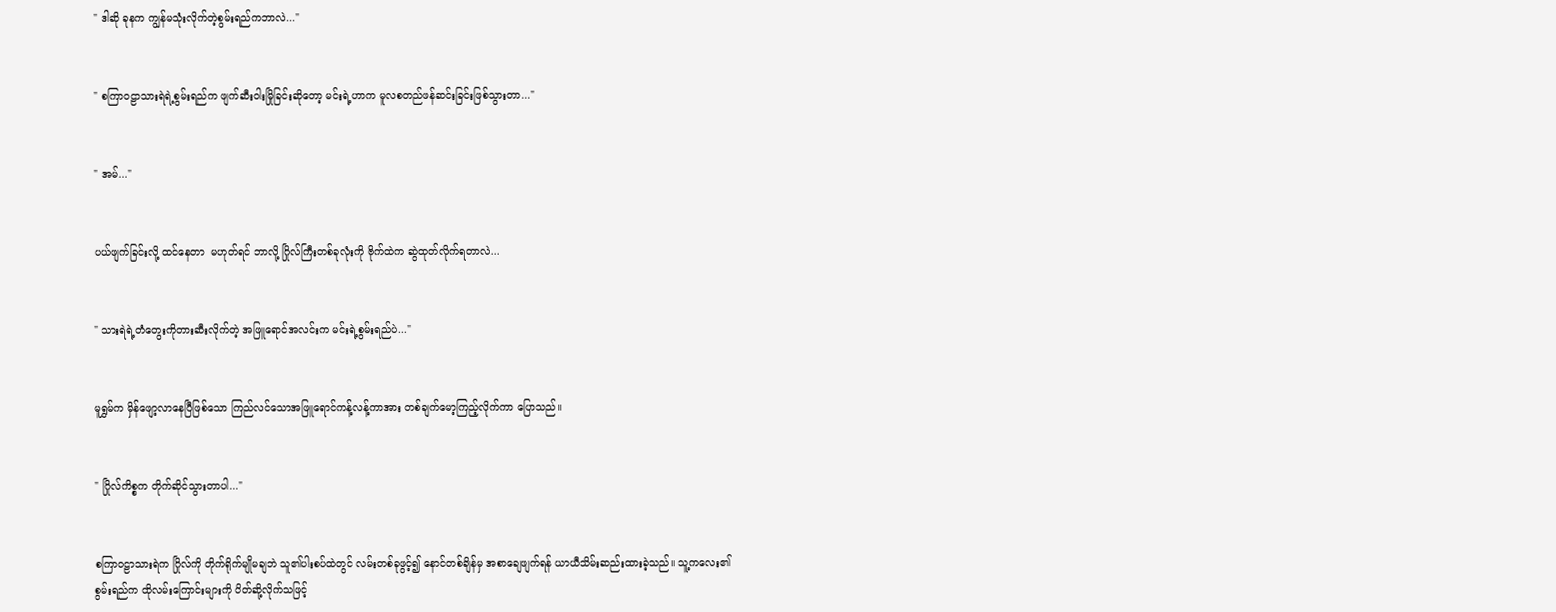" ဒါဆို ခုနက ကျွန်မသုံးလိုက်တဲ့စွမ်းရည်ကဘာလဲ..."


" စကြာဝဠာသားရဲရဲ့စွမ်းရည်က ဖျက်ဆီးဝါးမြိုခြင်းဆိုတော့ မင်းရဲ့ဟာက မူလစတည်ဖန်ဆင်းခြင်းဖြစ်သွားတာ..."


" အမ်..."


ပယ်ဖျက်ခြင်းလို့ ထင်နေတာ  မဟုတ်ရင် ဘာလို့ ဂြိုလ်ကြီးတစ်ခုလုံးကို ဗိုက်ထဲက ဆွဲထုတ်လိုက်ရတာလဲ...


" သားရဲရဲ့တံတွေးကိုတားဆီးလိုက်တဲ့ အဖြူရောင်အလင်းက မင်းရဲ့စွမ်းရည်ပဲ..."


မူရွှမ်က မှိန်ဖျော့လာနေပြီဖြစ်သော ကြည်လင်သောအဖြူရောင်ကန့်လန့်ကာအား တစ်ချက်မော့ကြည့်လိုက်ကာ ပြောသည်။


" ဂြိုလ်ကိစ္စက တိုက်ဆိုင်သွားတာပါ..."


စကြာဝဠာသားရဲက ဂြိုလ်ကို တိုက်ရိုက်မျိုမချဘဲ သူ၏ပါးစပ်ထဲတွင် လမ်းတစ်ခုဖွင့်၍ နောင်တစ်ချိန်မှ အစာချေဖျက်ရန် ယာယီသိမ်းဆည်းထားခဲ့သည်။ သူ့ကလေး၏ စွမ်းရည်က ထိုလမ်းကြောင်းများကို ပိတ်ဆို့လိုက်သဖြင့်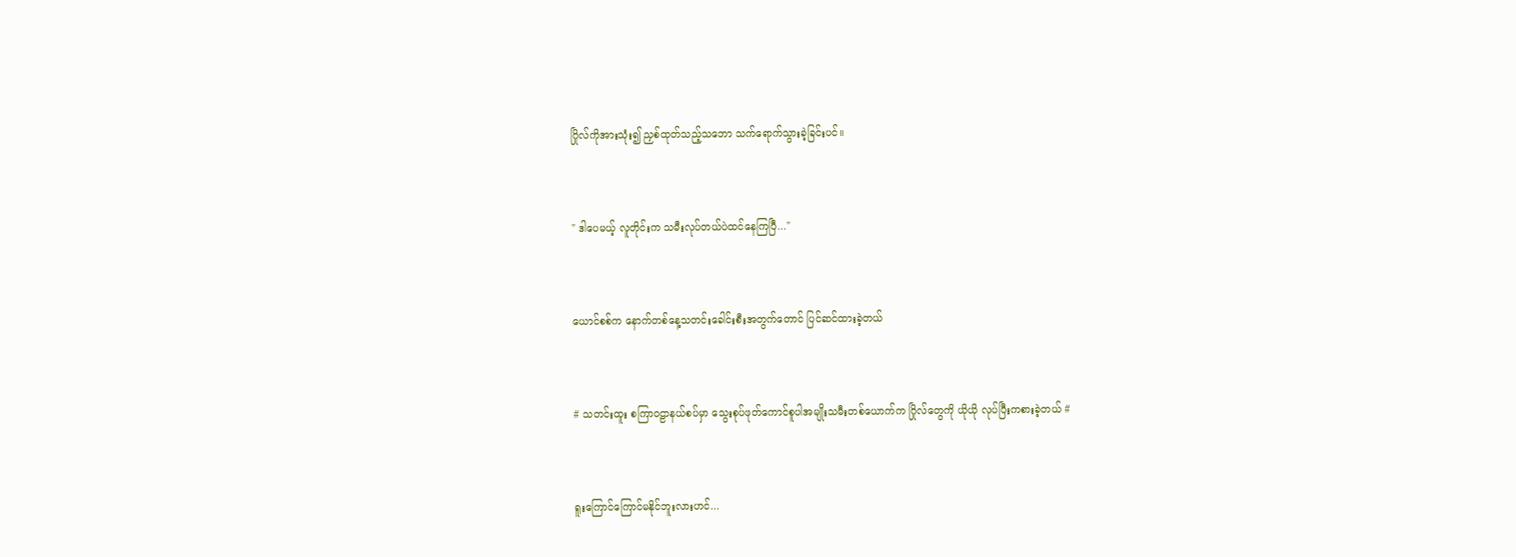ဂြိုလ်ကိုအားသုံး၍ ညှစ်ထုတ်သည့်သဘော သက်ရောက်သွားခဲ့ခြင်းပင်။


" ဒါပေမယ့် လူတိုင်းက သမီးလုပ်တယ်ပဲထင်နေကြပြီ..."


ယောင်စစ်က နောက်တစ်နေ့သတင်းခေါင်းစီးအတွက်တောင် ပြင်ဆင်ထားခဲ့တယ်


# သတင်းထူး စကြာဝဠာနယ်စပ်မှာ သွေးစုပ်ဖုတ်ကောင်စူပါအမျိုးသမီးတစ်ယောက်က ဂြိုလ်တွေကို ယိုယို လုပ်ပြီးကစားခဲ့တယ် #


ရူးကြောင်ကြောင်မနိုင်ဘူးလားဟင်...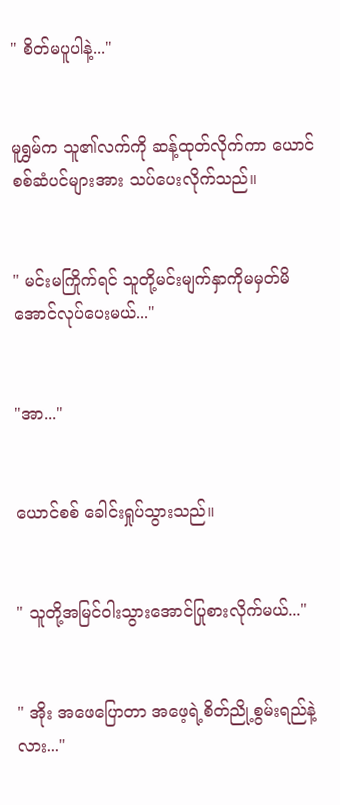" စိတ်မပူပါနဲ့..."


မူရွှမ်က သူ၏လက်ကို ဆန့်ထုတ်လိုက်ကာ ယောင်စစ်ဆံပင်များအား သပ်ပေးလိုက်သည်။


" မင်းမကြိုက်ရင် သူတို့မင်းမျက်နှာကိုမမှတ်မိအောင်လုပ်ပေးမယ်..."


"အာ..."


ယောင်စစ် ခေါင်းရှုပ်သွားသည်။


" သူတို့အမြင်ဝါးသွားအောင်ပြုစားလိုက်မယ်..."


" အိုး အဖေပြောတာ အဖေ့ရဲ့စိတ်ညို့စွမ်းရည်နဲ့လား..."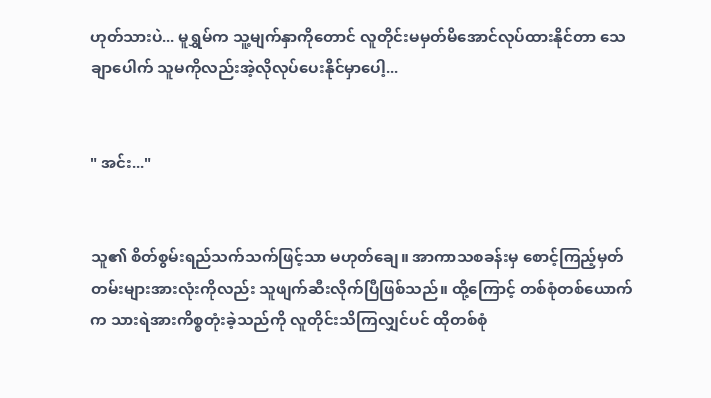ဟုတ်သားပဲ... မူရွှမ်က သူ့မျက်နှာကိုတောင် လူတိုင်းမမှတ်မိအောင်လုပ်ထားနိုင်တာ သေချာပေါက် သူမကိုလည်းအဲ့လိုလုပ်ပေးနိုင်မှာပေါ့...


" အင်း..."


သူ၏ စိတ်စွမ်းရည်သက်သက်ဖြင့်သာ မဟုတ်ချေ။ အာကာသစခန်းမှ စောင့်ကြည့်မှတ်တမ်းများအားလုံးကိုလည်း သူဖျက်ဆီးလိုက်ပြီဖြစ်သည်။ ထို့ကြောင့် တစ်စုံတစ်ယောက်က သားရဲအားကိစ္စတုံးခဲ့သည်ကို လူတိုင်းသိကြလျှင်ပင် ထိုတစ်စုံ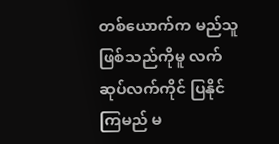တစ်ယောက်က မည်သူဖြစ်သည်ကိုမူ လက်ဆုပ်လက်ကိုင် ပြနိုင်ကြမည် မ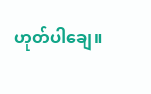ဟုတ်ပါချေ။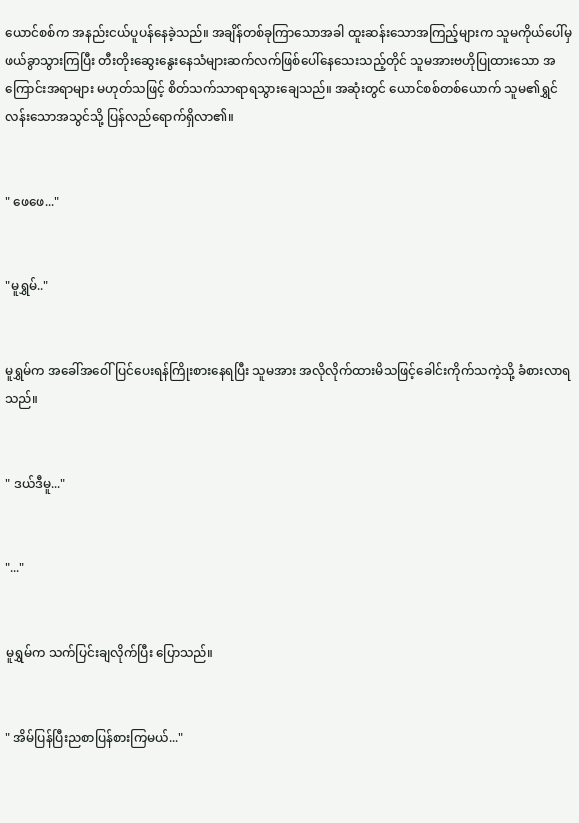ယောင်စစ်က အနည်းငယ်ပူပန်နေခဲ့သည်။ အချိန်တစ်ခုကြာသောအခါ ထူးဆန်းသောအကြည့်များက သူမကိုယ်ပေါ်မှဖယ်ခွာသွားကြပြီး တီးတိုးဆွေးနွေးနေသံများဆက်လက်ဖြစ်ပေါ်နေသေးသည့်တိုင် သူမအားဗဟိုပြုထားသော အကြောင်းအရာများ မဟုတ်သဖြင့် စိတ်သက်သာရာရသွားချေသည်။ အဆုံးတွင် ယောင်စစ်တစ်ယောက် သူမ၏ရွှင်လန်းသောအသွင်သို့ ပြန်လည်ရောက်ရှိလာ၏။


" ဖေဖေ..."


"မူရွှမ်.."


မူရွှမ်က အခေါ်အဝေါ်ပြင်ပေးရန်ကြိုးစားနေရပြီး သူမအား အလိုလိုက်ထားမိသဖြင့်ခေါင်းကိုက်သကဲ့သို့ ခံစားလာရသည်။


" ဒယ်ဒီမူ..."


"..."


မူရွှမ်က သက်ပြင်းချလိုက်ပြီး ပြောသည်။


" အိမ်ပြန်ပြီးညစာပြန်စားကြမယ်..."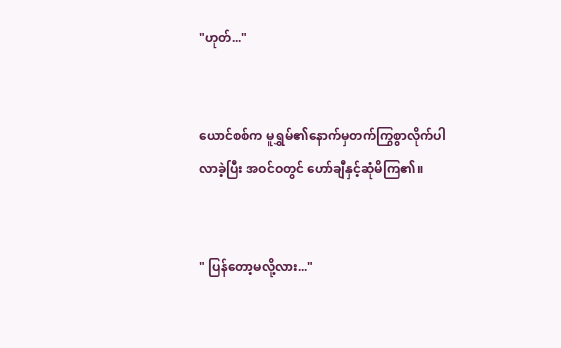"ဟုတ်..."


ယောင်စစ်က မူရွှမ်၏နောက်မှတက်ကြွစွာလိုက်ပါလာခဲ့ပြီး အဝင်ဝတွင် ဟော်ချီနှင့်ဆုံမိကြ၏။


" ပြန်တော့မလို့လား..."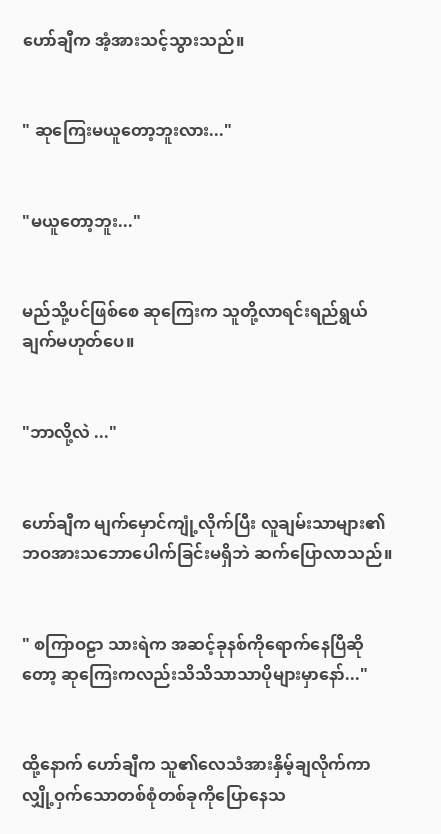ဟော်ချီက အံ့အားသင့်သွားသည်။


" ဆုကြေးမယူတော့ဘူးလား..."


"မယူတော့ဘူး..."


မည်သို့ပင်ဖြစ်စေ ဆုကြေးက သူတို့လာရင်းရည်ရွယ်ချက်မဟုတ်ပေ။


"ဘာလို့လဲ ..."


ဟော်ချီက မျက်မှောင်ကျုံ့လိုက်ပြီး လူချမ်းသာများ၏ဘဝအားသဘောပေါက်ခြင်းမရှိဘဲ ဆက်ပြောလာသည်။


" စကြာဝဠာ သားရဲက အဆင့်ခုနစ်ကိုရောက်နေပြီဆိုတော့ ဆုကြေးကလည်းသိသိသာသာပိုများမှာနော်..."


ထို့နောက် ဟော်ချီက သူ၏လေသံအားနှိမ့်ချလိုက်ကာ လျှို့ဝှက်သောတစ်စုံတစ်ခုကိုပြောနေသ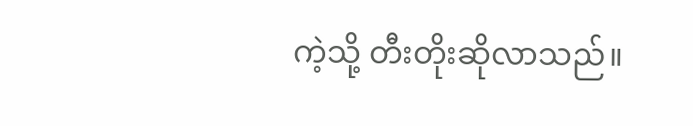ကဲ့သို့ တီးတိုးဆိုလာသည်။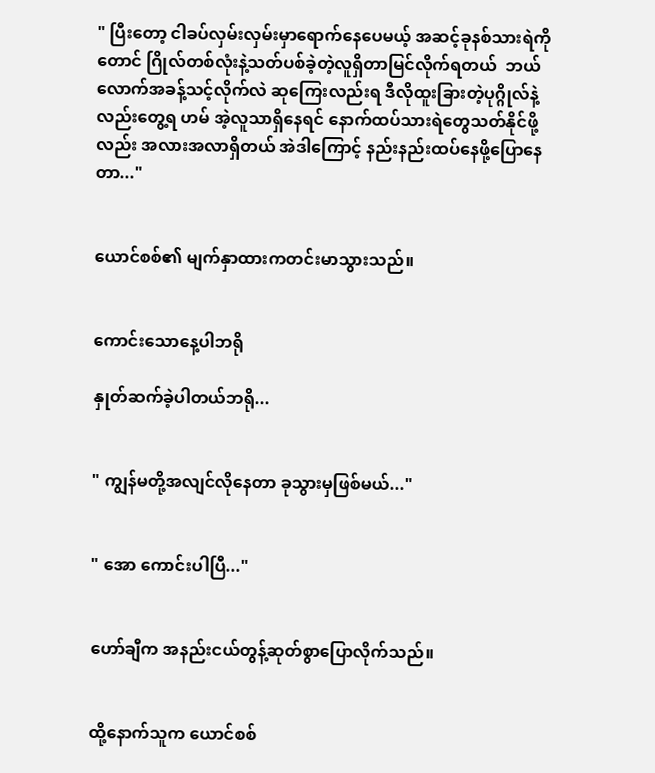" ပြီးတော့ ငါခပ်လှမ်းလှမ်းမှာရောက်နေပေမယ့် အဆင့်ခုနစ်သားရဲကိုတောင် ဂြိုလ်တစ်လုံးနဲ့သတ်ပစ်ခဲ့တဲ့လူရှိတာမြင်လိုက်ရတယ်  ဘယ်လောက်အခန့်သင့်လိုက်လဲ ဆုကြေးလည်းရ ဒီလိုထူးခြားတဲ့ပုဂ္ဂိုလ်နဲ့လည်းတွေ့ရ ဟမ် အဲ့လူသာရှိနေရင် နောက်ထပ်သားရဲတွေသတ်နိုင်ဖို့လည်း အလားအလာရှိတယ် အဲဒါကြောင့် နည်းနည်းထပ်နေဖို့ပြောနေတာ..."


ယောင်စစ်၏ မျက်နှာထားကတင်းမာသွားသည်။


ကောင်းသောနေ့ပါဘရို

နှုတ်ဆက်ခဲ့ပါတယ်ဘရို...


" ကျွန်မတို့အလျင်လိုနေတာ ခုသွားမှဖြစ်မယ်..."


" အော ကောင်းပါပြီ..."


ဟော်ချီက အနည်းငယ်တွန့်ဆုတ်စွာပြောလိုက်သည်။


ထို့နောက်သူက ယောင်စစ်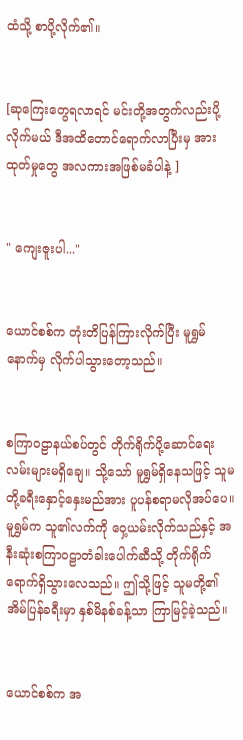ထံသို့ စာပို့လိုက်၏။


[ဆုကြေးတွေရလာရင် မင်းတို့အတွက်လည်းပို့လိုက်မယ် ဒီအထိတောင်ရောက်လာပြီးမှ အားထုတ်မှုတွေ အလကားအဖြစ်မခံပါနဲ့ ]


" ကျေးဇူးပါ..."


ယောင်စစ်က တုံးတိပြန်ကြားလိုက်ပြီး မူရွှမ်နောက်မှ လိုက်ပါသွားတော့သည်။


စကြာဝဠာနယ်စပ်တွင် တိုက်ရိုက်ပို့ဆောင်ရေးလမ်းများမရှိချေ။ သို့သော် မူရွှမ်ရှိနေသဖြင့် သူမတို့ခရီးနှောင့်နှေးမည်အား ပူပန်စရာမလိုအပ်ပေ။ မူရွှမ်က သူ၏လက်ကို ဝှေ့ယမ်းလိုက်သည်နှင့် အနီးဆုံးစကြာဝဠာတံခါးပေါက်ဆီသို့ တိုက်ရိုက်ရောက်ရှိသွားလေသည်။ ဤသို့ဖြင့် သူမတို့၏အိမ်ပြန်ခရီးမှာ နှစ်မိနစ်ခန့်သာ ကြာမြင့်ခဲ့သည်။


ယောင်စစ်က အ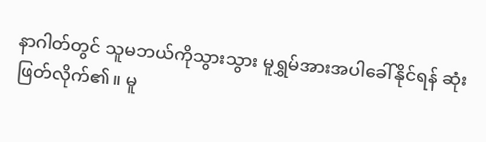နာဂါတ်တွင် သူမဘယ်ကိုသွားသွား မူရွှမ်အားအပါခေါ်နိုင်ရန် ဆုံးဖြတ်လိုက်၏။ မူ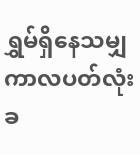ရွှမ်ရှိနေသမျှ ကာလပတ်လုံး ခ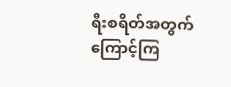ရီးစရိတ်အတွက် ကြောင့်ကြ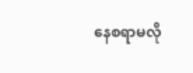နေစရာမလို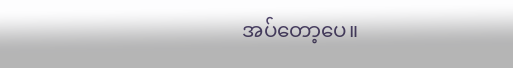အပ်တော့ပေ။